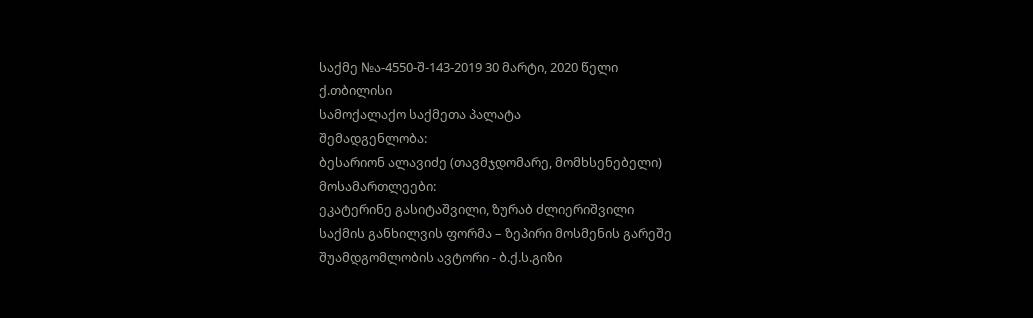საქმე №ა-4550-შ-143-2019 30 მარტი, 2020 წელი
ქ.თბილისი
სამოქალაქო საქმეთა პალატა
შემადგენლობა:
ბესარიონ ალავიძე (თავმჯდომარე, მომხსენებელი)
მოსამართლეები:
ეკატერინე გასიტაშვილი, ზურაბ ძლიერიშვილი
საქმის განხილვის ფორმა – ზეპირი მოსმენის გარეშე
შუამდგომლობის ავტორი - ბ.ქ.ს.გიზი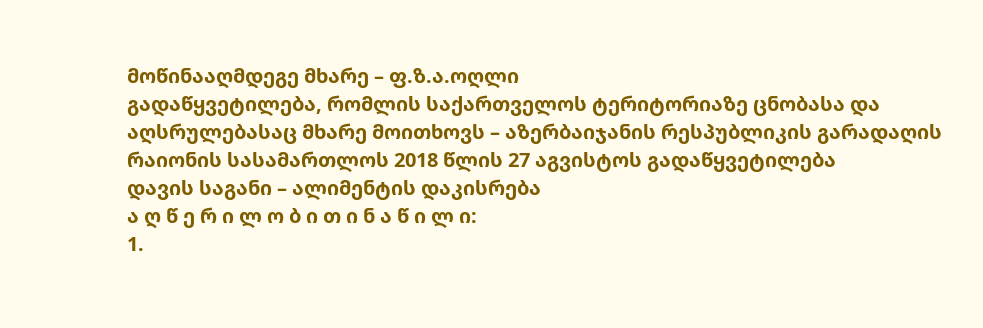მოწინააღმდეგე მხარე – ფ.ზ.ა.ოღლი
გადაწყვეტილება, რომლის საქართველოს ტერიტორიაზე ცნობასა და აღსრულებასაც მხარე მოითხოვს – აზერბაიჯანის რესპუბლიკის გარადაღის რაიონის სასამართლოს 2018 წლის 27 აგვისტოს გადაწყვეტილება
დავის საგანი – ალიმენტის დაკისრება
ა ღ წ ე რ ი ლ ო ბ ი თ ი ნ ა წ ი ლ ი:
1.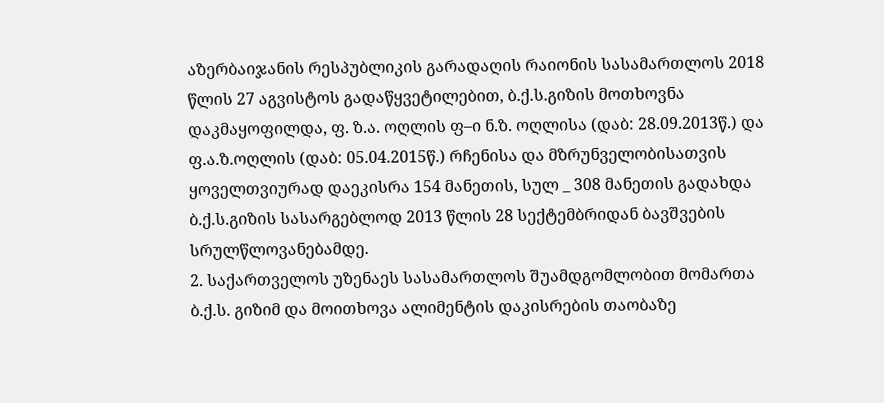აზერბაიჯანის რესპუბლიკის გარადაღის რაიონის სასამართლოს 2018 წლის 27 აგვისტოს გადაწყვეტილებით, ბ.ქ.ს.გიზის მოთხოვნა დაკმაყოფილდა, ფ. ზ.ა. ოღლის ფ–ი ნ.ზ. ოღლისა (დაბ: 28.09.2013წ.) და ფ.ა.ზ.ოღლის (დაბ: 05.04.2015წ.) რჩენისა და მზრუნველობისათვის ყოველთვიურად დაეკისრა 154 მანეთის, სულ _ 308 მანეთის გადახდა ბ.ქ.ს.გიზის სასარგებლოდ 2013 წლის 28 სექტემბრიდან ბავშვების სრულწლოვანებამდე.
2. საქართველოს უზენაეს სასამართლოს შუამდგომლობით მომართა ბ.ქ.ს. გიზიმ და მოითხოვა ალიმენტის დაკისრების თაობაზე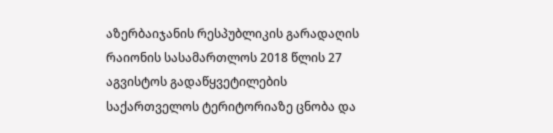აზერბაიჯანის რესპუბლიკის გარადაღის რაიონის სასამართლოს 2018 წლის 27 აგვისტოს გადაწყვეტილების საქართველოს ტერიტორიაზე ცნობა და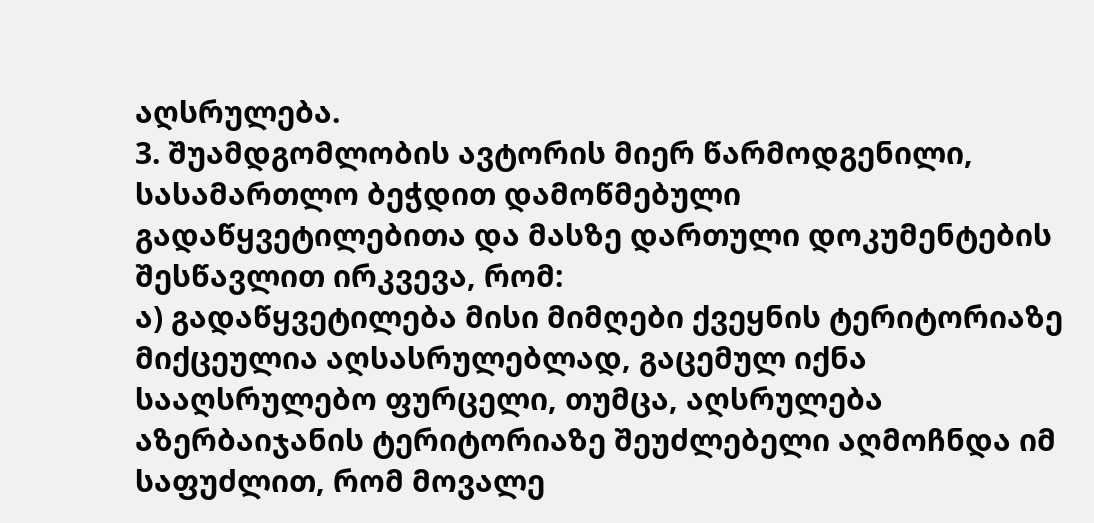აღსრულება.
3. შუამდგომლობის ავტორის მიერ წარმოდგენილი, სასამართლო ბეჭდით დამოწმებული გადაწყვეტილებითა და მასზე დართული დოკუმენტების შესწავლით ირკვევა, რომ:
ა) გადაწყვეტილება მისი მიმღები ქვეყნის ტერიტორიაზე მიქცეულია აღსასრულებლად, გაცემულ იქნა სააღსრულებო ფურცელი, თუმცა, აღსრულება აზერბაიჯანის ტერიტორიაზე შეუძლებელი აღმოჩნდა იმ საფუძლით, რომ მოვალე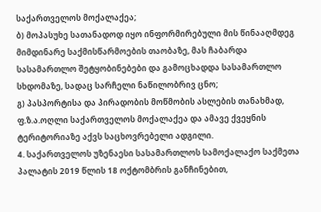საქართველოს მოქალაქეა;
ბ) მოპასუხე სათანადოდ იყო ინფორმირებული მის წინააღმდეგ მიმდინარე საქმისწარმოების თაობაზე, მას ჩაბარდა სასამართლო შეტყობინებები და გამოცხადდა სასამართლო სხდომაზე, სადაც სარჩელი ნაწილობრივ ცნო;
გ) პასპორტისა და პირადობის მოწმობის ასლების თანახმად, ფ.ზ.ა.ოღლი საქართველოს მოქალაქეა და ამავე ქვეყნის ტერიტორიაზე აქვს საცხოვრებელი ადგილი.
4. საქართველოს უზენაესი სასამართლოს სამოქალაქო საქმეთა პალატის 2019 წლის 18 ოქტომბრის განჩინებით,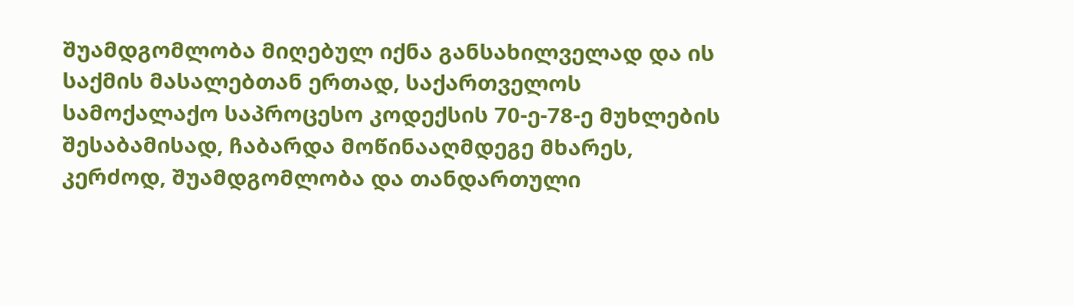შუამდგომლობა მიღებულ იქნა განსახილველად და ის საქმის მასალებთან ერთად, საქართველოს სამოქალაქო საპროცესო კოდექსის 70-ე-78-ე მუხლების შესაბამისად, ჩაბარდა მოწინააღმდეგე მხარეს, კერძოდ, შუამდგომლობა და თანდართული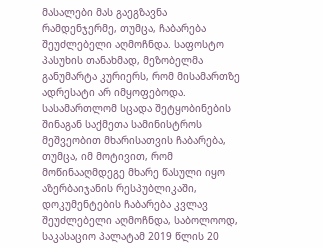მასალები მას გაეგზავნა რამდენჯერმე, თუმცა, ჩაბარება შეუძლებელი აღმოჩნდა. საფოსტო პასუხის თანახმად, მეზობელმა განუმარტა კურიერს, რომ მისამართზე ადრესატი არ იმყოფებოდა. სასამართლომ სცადა შეტყობინების შინაგან საქმეთა სამინისტროს მეშვეობით მხარისათვის ჩაბარება, თუმცა, იმ მოტივით, რომ მოწინააღმდეგე მხარე წასული იყო აზერბაიჯანის რესპუბლიკაში, დოკუმენტების ჩაბარება კვლავ შეუძლებელი აღმოჩნდა, საბოლოოდ, საკასაციო პალატამ 2019 წლის 20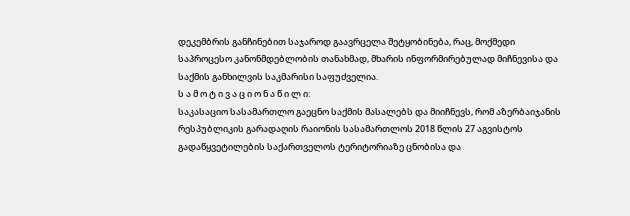დეკემბრის განჩინებით საჯაროდ გაავრცელა შეტყობინება, რაც, მოქმედი საპროცესო კანონმდებლობის თანახმად, მხარის ინფორმირებულად მიჩნევისა და საქმის განხილვის საკმარისი საფუძველია.
ს ა მ ო ტ ი ვ ა ც ი ო ნ ა წ ი ლ ი:
საკასაციო სასამართლო გაეცნო საქმის მასალებს და მიიჩნევს, რომ აზერბაიჯანის რესპუბლიკის გარადაღის რაიონის სასამართლოს 2018 წლის 27 აგვისტოს გადაწყვეტილების საქართველოს ტერიტორიაზე ცნობისა და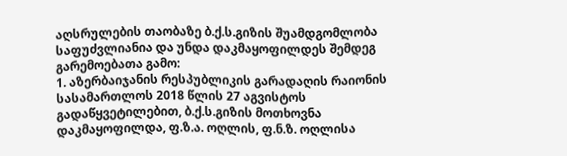აღსრულების თაობაზე ბ.ქ.ს.გიზის შუამდგომლობა საფუძვლიანია და უნდა დაკმაყოფილდეს შემდეგ გარემოებათა გამო:
1. აზერბაიჯანის რესპუბლიკის გარადაღის რაიონის სასამართლოს 2018 წლის 27 აგვისტოს გადაწყვეტილებით, ბ.ქ.ს.გიზის მოთხოვნა დაკმაყოფილდა, ფ.ზ.ა. ოღლის, ფ.ნ.ზ. ოღლისა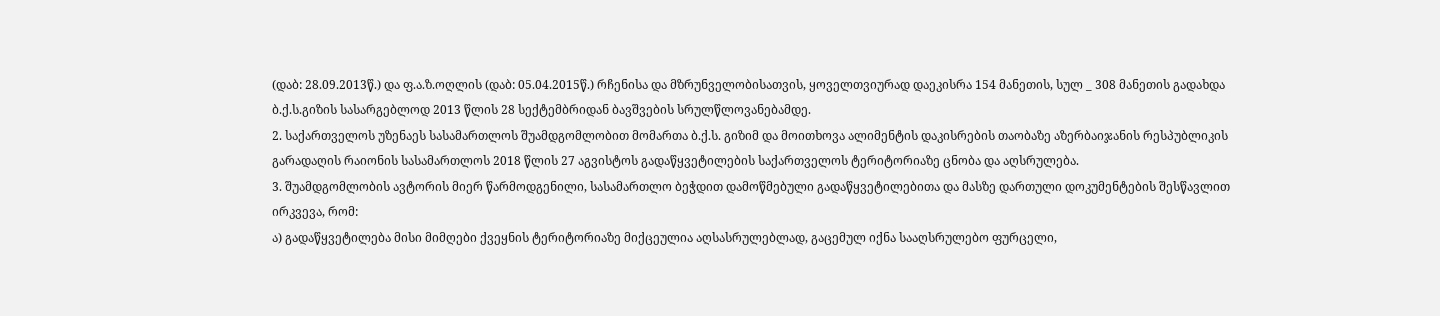(დაბ: 28.09.2013წ.) და ფ.ა.ზ.ოღლის (დაბ: 05.04.2015წ.) რჩენისა და მზრუნველობისათვის, ყოველთვიურად დაეკისრა 154 მანეთის, სულ _ 308 მანეთის გადახდა ბ.ქ.ს.გიზის სასარგებლოდ 2013 წლის 28 სექტემბრიდან ბავშვების სრულწლოვანებამდე.
2. საქართველოს უზენაეს სასამართლოს შუამდგომლობით მომართა ბ.ქ.ს. გიზიმ და მოითხოვა ალიმენტის დაკისრების თაობაზე აზერბაიჯანის რესპუბლიკის გარადაღის რაიონის სასამართლოს 2018 წლის 27 აგვისტოს გადაწყვეტილების საქართველოს ტერიტორიაზე ცნობა და აღსრულება.
3. შუამდგომლობის ავტორის მიერ წარმოდგენილი, სასამართლო ბეჭდით დამოწმებული გადაწყვეტილებითა და მასზე დართული დოკუმენტების შესწავლით ირკვევა, რომ:
ა) გადაწყვეტილება მისი მიმღები ქვეყნის ტერიტორიაზე მიქცეულია აღსასრულებლად, გაცემულ იქნა სააღსრულებო ფურცელი,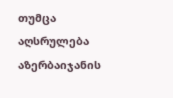თუმცა აღსრულება აზერბაიჯანის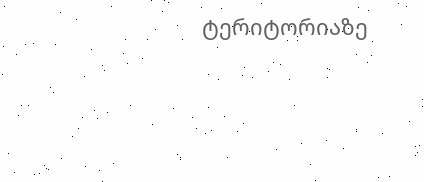ტერიტორიაზე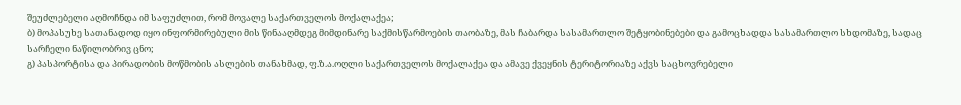შეუძლებელი აღმოჩნდა იმ საფუძლით, რომ მოვალე საქართველოს მოქალაქეა;
ბ) მოპასუხე სათანადოდ იყო ინფორმირებული მის წინააღმდეგ მიმდინარე საქმისწარმოების თაობაზე, მას ჩაბარდა სასამართლო შეტყობინებები და გამოცხადდა სასამართლო სხდომაზე, სადაც სარჩელი ნაწილობრივ ცნო;
გ) პასპორტისა და პირადობის მოწმობის ასლების თანახმად, ფ.ზ.ა.ოღლი საქართველოს მოქალაქეა და ამავე ქვეყნის ტერიტორიაზე აქვს საცხოვრებელი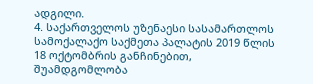ადგილი.
4. საქართველოს უზენაესი სასამართლოს სამოქალაქო საქმეთა პალატის 2019 წლის 18 ოქტომბრის განჩინებით, შუამდგომლობა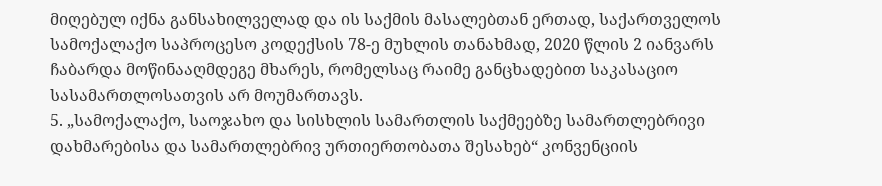მიღებულ იქნა განსახილველად და ის საქმის მასალებთან ერთად, საქართველოს სამოქალაქო საპროცესო კოდექსის 78-ე მუხლის თანახმად, 2020 წლის 2 იანვარს ჩაბარდა მოწინააღმდეგე მხარეს, რომელსაც რაიმე განცხადებით საკასაციო სასამართლოსათვის არ მოუმართავს.
5. „სამოქალაქო, საოჯახო და სისხლის სამართლის საქმეებზე სამართლებრივი დახმარებისა და სამართლებრივ ურთიერთობათა შესახებ“ კონვენციის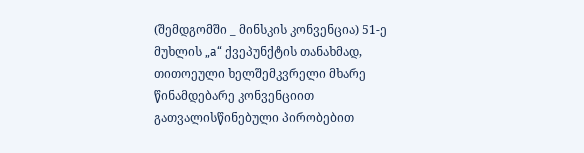(შემდგომში _ მინსკის კონვენცია) 51-ე მუხლის „а“ ქვეპუნქტის თანახმად, თითოეული ხელშემკვრელი მხარე წინამდებარე კონვენციით გათვალისწინებული პირობებით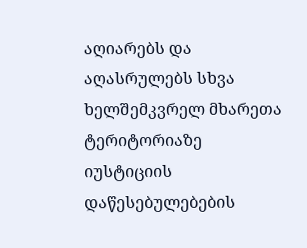აღიარებს და აღასრულებს სხვა ხელშემკვრელ მხარეთა ტერიტორიაზე იუსტიციის დაწესებულებების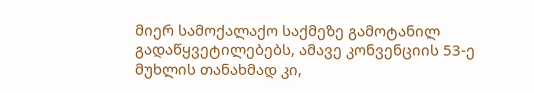მიერ სამოქალაქო საქმეზე გამოტანილ გადაწყვეტილებებს, ამავე კონვენციის 53-ე მუხლის თანახმად კი,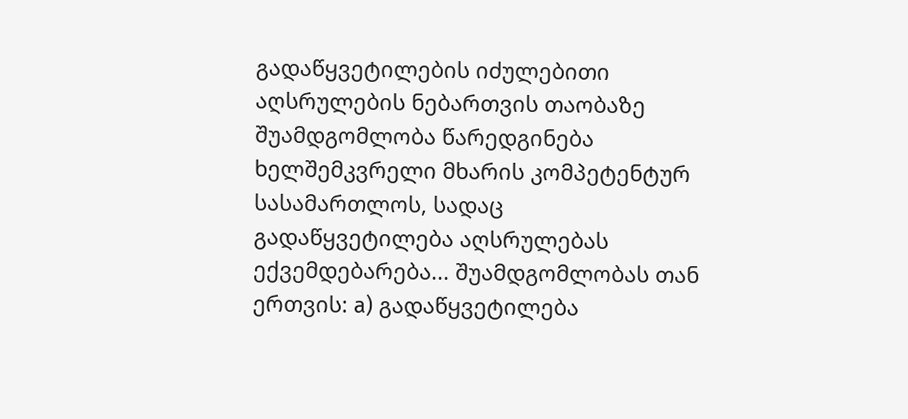გადაწყვეტილების იძულებითი აღსრულების ნებართვის თაობაზე შუამდგომლობა წარედგინება ხელშემკვრელი მხარის კომპეტენტურ სასამართლოს, სადაც გადაწყვეტილება აღსრულებას ექვემდებარება... შუამდგომლობას თან ერთვის: а) გადაწყვეტილება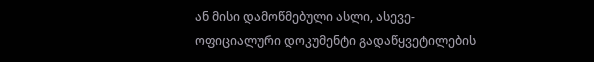ან მისი დამოწმებული ასლი, ასევე- ოფიციალური დოკუმენტი გადაწყვეტილების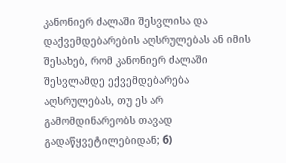კანონიერ ძალაში შესვლისა და დაქვემდებარების აღსრულებას ან იმის შესახებ, რომ კანონიერ ძალაში შესვლამდე ექვემდებარება აღსრულებას, თუ ეს არ გამომდინარეობს თავად გადაწყვეტილებიდან; б)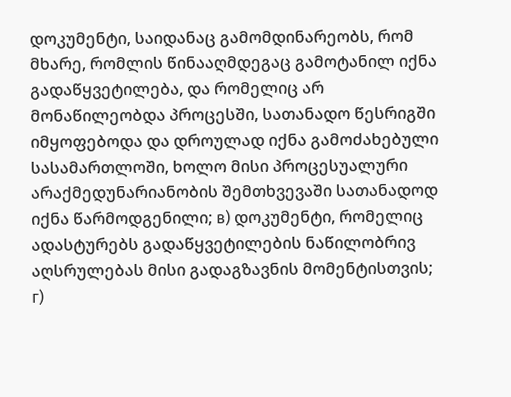დოკუმენტი, საიდანაც გამომდინარეობს, რომ მხარე, რომლის წინააღმდეგაც გამოტანილ იქნა გადაწყვეტილება, და რომელიც არ მონაწილეობდა პროცესში, სათანადო წესრიგში იმყოფებოდა და დროულად იქნა გამოძახებული სასამართლოში, ხოლო მისი პროცესუალური არაქმედუნარიანობის შემთხვევაში სათანადოდ იქნა წარმოდგენილი; в) დოკუმენტი, რომელიც ადასტურებს გადაწყვეტილების ნაწილობრივ აღსრულებას მისი გადაგზავნის მომენტისთვის; г)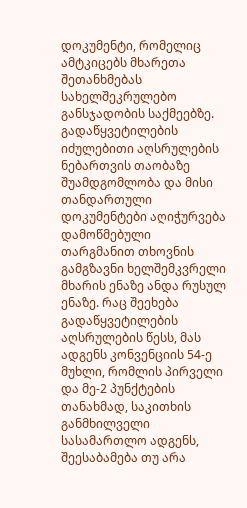დოკუმენტი, რომელიც ამტკიცებს მხარეთა შეთანხმებას სახელშეკრულებო განსჯადობის საქმეებზე. გადაწყვეტილების იძულებითი აღსრულების ნებართვის თაობაზე შუამდგომლობა და მისი თანდართული დოკუმენტები აღიჭურვება დამოწმებული თარგმანით თხოვნის გამგზავნი ხელშემკვრელი მხარის ენაზე ანდა რუსულ ენაზე. რაც შეეხება გადაწყვეტილების აღსრულების წესს, მას ადგენს კონვენციის 54-ე მუხლი, რომლის პირველი და მე-2 პუნქტების თანახმად, საკითხის განმხილველი სასამართლო ადგენს, შეესაბამება თუ არა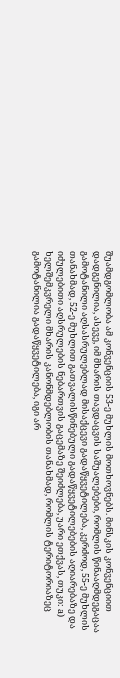შუამდგომლობა ამ კონვენციის 53-ე მუხლის მოთხოვნებს. მინსკის კონვენციით დადგენილია, ასევე, იმ მხარის თავდაცვის საშუალებები, რომლის წინააღმდეგაცაა გამოტანილი აღსასრულებლად მისაქცევი გადაწყვეტილება, კერძოდ, 55-ე მუხლის თანახმად, 52-ე მუხლით გათვალისწინებული გადაწყვეტილებების აღიარებაზე და იძულებითი აღსრულების ნებართვის გაცემაზე შეიძლება, უარი ეთქვას, თუკი: а) ხელშემკვრელი მხარის კანონმდებლობის თანახმად, რომლის ტერიტორიაზეც გამოტანილია გადაწყვეტილება, იგი არ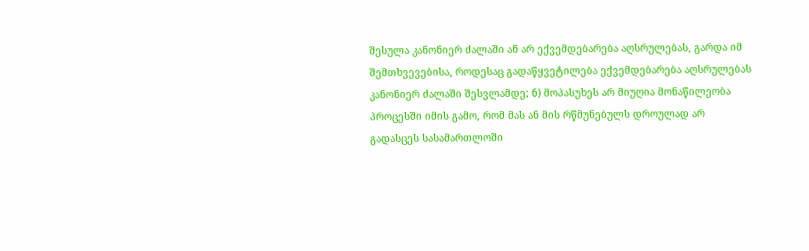შესულა კანონიერ ძალაში ან არ ექვემდებარება აღსრულებას, გარდა იმ შემთხვევებისა, როდესაც გადაწყვეტილება ექვემდებარება აღსრულებას კანონიერ ძალაში შესვლამდე; б) მოპასუხეს არ მიუღია მონაწილეობა პროცესში იმის გამო, რომ მას ან მის რწმუნებულს დროულად არ გადასცეს სასამართლოში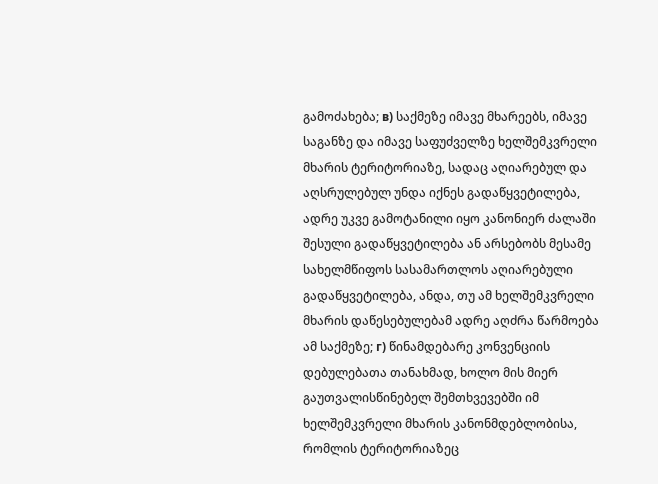გამოძახება; в) საქმეზე იმავე მხარეებს, იმავე საგანზე და იმავე საფუძველზე ხელშემკვრელი მხარის ტერიტორიაზე, სადაც აღიარებულ და აღსრულებულ უნდა იქნეს გადაწყვეტილება, ადრე უკვე გამოტანილი იყო კანონიერ ძალაში შესული გადაწყვეტილება ან არსებობს მესამე სახელმწიფოს სასამართლოს აღიარებული გადაწყვეტილება, ანდა, თუ ამ ხელშემკვრელი მხარის დაწესებულებამ ადრე აღძრა წარმოება ამ საქმეზე; г) წინამდებარე კონვენციის დებულებათა თანახმად, ხოლო მის მიერ გაუთვალისწინებელ შემთხვევებში იმ ხელშემკვრელი მხარის კანონმდებლობისა, რომლის ტერიტორიაზეც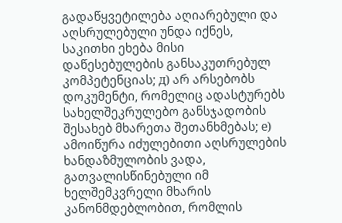გადაწყვეტილება აღიარებული და აღსრულებული უნდა იქნეს, საკითხი ეხება მისი დაწესებულების განსაკუთრებულ კომპეტენციას; д) არ არსებობს დოკუმენტი, რომელიც ადასტურებს სახელშეკრულებო განსჯადობის შესახებ მხარეთა შეთანხმებას; е) ამოიწურა იძულებითი აღსრულების ხანდაზმულობის ვადა, გათვალისწინებული იმ ხელშემკვრელი მხარის კანონმდებლობით, რომლის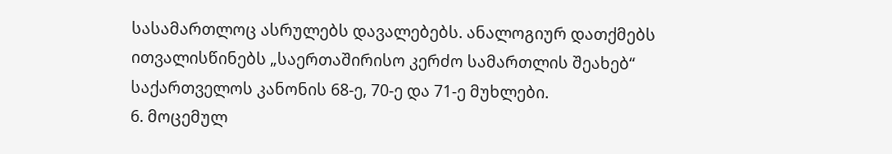სასამართლოც ასრულებს დავალებებს. ანალოგიურ დათქმებს ითვალისწინებს „საერთაშირისო კერძო სამართლის შეახებ“ საქართველოს კანონის 68-ე, 70-ე და 71-ე მუხლები.
6. მოცემულ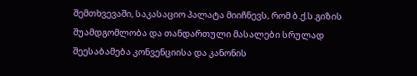შემთხვევაში, საკასაციო პალატა მიიჩნევს, რომ ბ.ქ.ს.გიზის შუამდგომლობა და თანდართული მასალები სრულად შეესაბამება კონვენციისა და კანონის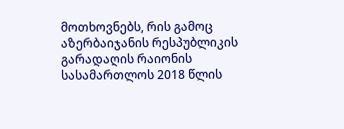მოთხოვნებს, რის გამოც აზერბაიჯანის რესპუბლიკის გარადაღის რაიონის სასამართლოს 2018 წლის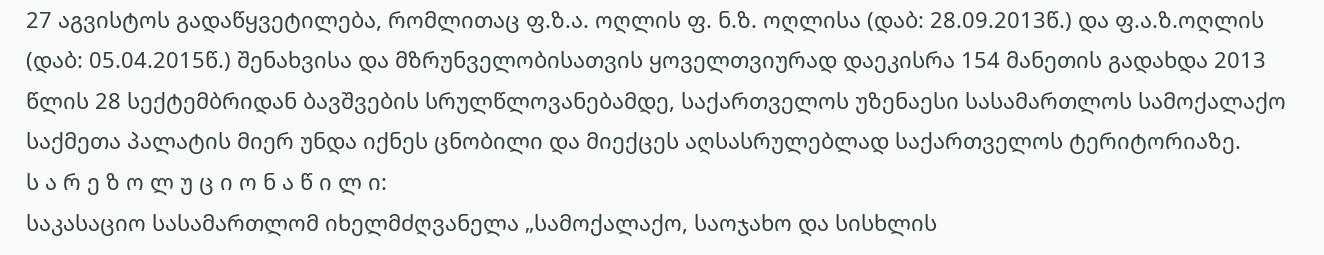27 აგვისტოს გადაწყვეტილება, რომლითაც ფ.ზ.ა. ოღლის ფ. ნ.ზ. ოღლისა (დაბ: 28.09.2013წ.) და ფ.ა.ზ.ოღლის (დაბ: 05.04.2015წ.) შენახვისა და მზრუნველობისათვის ყოველთვიურად დაეკისრა 154 მანეთის გადახდა 2013 წლის 28 სექტემბრიდან ბავშვების სრულწლოვანებამდე, საქართველოს უზენაესი სასამართლოს სამოქალაქო საქმეთა პალატის მიერ უნდა იქნეს ცნობილი და მიექცეს აღსასრულებლად საქართველოს ტერიტორიაზე.
ს ა რ ე ზ ო ლ უ ც ი ო ნ ა წ ი ლ ი:
საკასაციო სასამართლომ იხელმძღვანელა „სამოქალაქო, საოჯახო და სისხლის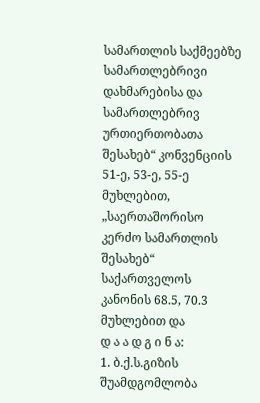სამართლის საქმეებზე სამართლებრივი დახმარებისა და სამართლებრივ ურთიერთობათა შესახებ“ კონვენციის 51-ე, 53-ე, 55-ე მუხლებით, „საერთაშორისო კერძო სამართლის შესახებ“ საქართველოს კანონის 68.5, 70.3 მუხლებით და
დ ა ა დ გ ი ნ ა:
1. ბ.ქ.ს.გიზის შუამდგომლობა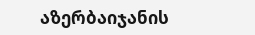აზერბაიჯანის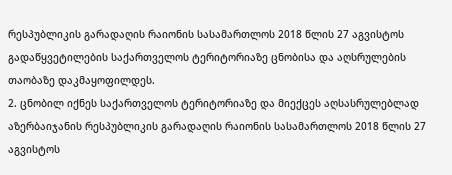რესპუბლიკის გარადაღის რაიონის სასამართლოს 2018 წლის 27 აგვისტოს გადაწყვეტილების საქართველოს ტერიტორიაზე ცნობისა და აღსრულების თაობაზე დაკმაყოფილდეს.
2. ცნობილ იქნეს საქართველოს ტერიტორიაზე და მიექცეს აღსასრულებლად აზერბაიჯანის რესპუბლიკის გარადაღის რაიონის სასამართლოს 2018 წლის 27 აგვისტოს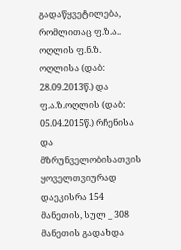გადაწყვეტილება, რომლითაც ფ.ზ.ა.. ოღლის ფ.ნ.ზ. ოღლისა (დაბ: 28.09.2013წ.) და ფ.ა.ზ.ოღლის (დაბ: 05.04.2015წ.) რჩენისა და მზრუნველობისათვის ყოველთვიურად დაეკისრა 154 მანეთის, სულ _ 308 მანეთის გადახდა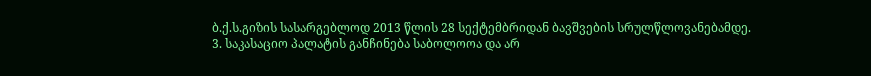ბ.ქ.ს.გიზის სასარგებლოდ 2013 წლის 28 სექტემბრიდან ბავშვების სრულწლოვანებამდე.
3. საკასაციო პალატის განჩინება საბოლოოა და არ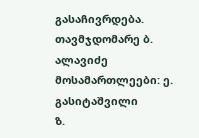გასაჩივრდება.
თავმჯდომარე ბ. ალავიძე
მოსამართლეები: ე. გასიტაშვილი
ზ.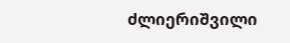ძლიერიშვილი